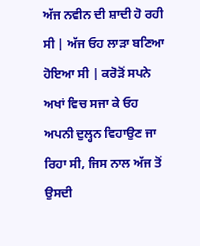ਅੱਜ ਨਵੀਨ ਦੀ ਸ਼ਾਦੀ ਹੋ ਰਹੀ ਸੀ | ਅੱਜ ਓਹ ਲਾੜਾ ਬਣਿਆ ਹੋਇਆ ਸੀ | ਕਰੋੜੋਂ ਸਪਨੇ ਅਖਾਂ ਵਿਚ ਸਜਾ ਕੇ ਓਹ ਅਪਨੀ ਦੁਲ੍ਹਨ ਵਿਹਾਉਣ ਜਾ ਰਿਹਾ ਸੀ, ਜਿਸ ਨਾਲ ਅੱਜ ਤੋਂ ਉਸਦੀ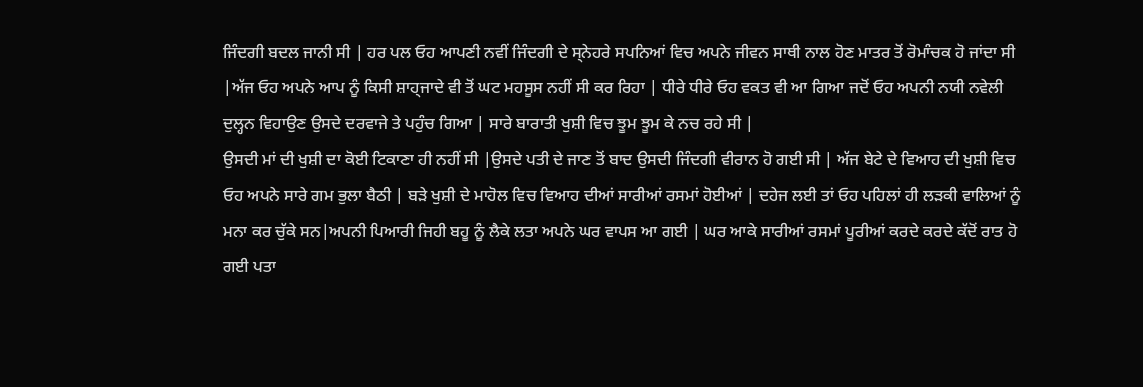ਜਿੰਦਗੀ ਬਦਲ ਜਾਨੀ ਸੀ | ਹਰ ਪਲ ਓਹ ਆਪਣੀ ਨਵੀਂ ਜਿੰਦਗੀ ਦੇ ਸ੍ਨੇਹਰੇ ਸਪਨਿਆਂ ਵਿਚ ਅਪਨੇ ਜੀਵਨ ਸਾਥੀ ਨਾਲ ਹੋਣ ਮਾਤਰ ਤੋਂ ਰੋਮਾੰਚਕ ਹੋ ਜਾਂਦਾ ਸੀ |ਅੱਜ ਓਹ ਅਪਨੇ ਆਪ ਨੂੰ ਕਿਸੀ ਸ਼ਾਹ੍ਜਾਦੇ ਵੀ ਤੋਂ ਘਟ ਮਹਸੂਸ ਨਹੀਂ ਸੀ ਕਰ ਰਿਹਾ | ਧੀਰੇ ਧੀਰੇ ਓਹ ਵਕਤ ਵੀ ਆ ਗਿਆ ਜਦੋਂ ਓਹ ਅਪਨੀ ਨਯੀ ਨਵੇਲੀ ਦੁਲ੍ਹਨ ਵਿਹਾਉਣ ਉਸਦੇ ਦਰਵਾਜੇ ਤੇ ਪਹੁੰਚ ਗਿਆ | ਸਾਰੇ ਬਾਰਾਤੀ ਖੁਸ਼ੀ ਵਿਚ ਝੂਮ ਝੂਮ ਕੇ ਨਚ ਰਹੇ ਸੀ |
ਉਸਦੀ ਮਾਂ ਦੀ ਖੁਸ਼ੀ ਦਾ ਕੋਈ ਟਿਕਾਣਾ ਹੀ ਨਹੀਂ ਸੀ |ਉਸਦੇ ਪਤੀ ਦੇ ਜਾਣ ਤੋਂ ਬਾਦ ਉਸਦੀ ਜਿੰਦਗੀ ਵੀਰਾਨ ਹੋ ਗਈ ਸੀ | ਅੱਜ ਬੇਟੇ ਦੇ ਵਿਆਹ ਦੀ ਖੁਸ਼ੀ ਵਿਚ ਓਹ ਅਪਨੇ ਸਾਰੇ ਗਮ ਭੁਲਾ ਬੈਠੀ | ਬੜੇ ਖੁਸ਼ੀ ਦੇ ਮਾਹੋਲ ਵਿਚ ਵਿਆਹ ਦੀਆਂ ਸਾਰੀਆਂ ਰਸਮਾਂ ਹੋਈਆਂ | ਦਹੇਜ ਲਈ ਤਾਂ ਓਹ ਪਹਿਲਾਂ ਹੀ ਲੜਕੀ ਵਾਲਿਆਂ ਨੂੰ ਮਨਾ ਕਰ ਚੁੱਕੇ ਸਨ|ਅਪਨੀ ਪਿਆਰੀ ਜਿਹੀ ਬਹੂ ਨੂੰ ਲੈਕੇ ਲਤਾ ਅਪਨੇ ਘਰ ਵਾਪਸ ਆ ਗਈ | ਘਰ ਆਕੇ ਸਾਰੀਆਂ ਰਸਮਾਂ ਪੂਰੀਆਂ ਕਰਦੇ ਕਰਦੇ ਕੱਦੋਂ ਰਾਤ ਹੋ ਗਈ ਪਤਾ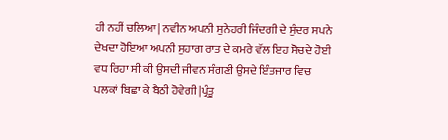ਹੀ ਨਹੀਂ ਚਲਿਆ| ਨਵੀਨ ਅਪਨੀ ਸੁਨੇਹਰੀ ਜਿੰਦਗੀ ਦੇ ਸੁੰਦਰ ਸਪਨੇ ਦੇਖਦਾ ਹੋਇਆ ਅਪਨੀ ਸੁਹਾਗ ਰਾਤ ਦੇ ਕਮਰੇ ਵੱਲ ਇਹ ਸੋਚਦੇ ਹੋਈ ਵਧ ਰਿਹਾ ਸੀ ਕੀ ਉਸਦੀ ਜੀਵਨ ਸੰਗਣੀ ਉਸਦੇ ਇੰਤਜਾਰ ਵਿਚ ਪਲਕਾਂ ਬਿਛਾ ਕੇ ਬੈਠੀ ਹੋਵੇਗੀ |ਪ੍ਰੰਤੂ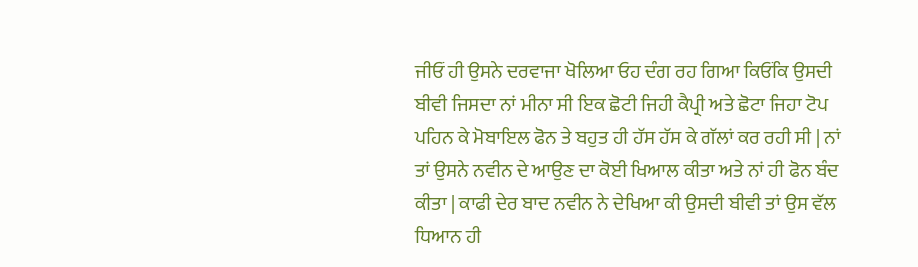ਜੀਓਂ ਹੀ ਉਸਨੇ ਦਰਵਾਜਾ ਖੋਲਿਆ ਓਹ ਦੰਗ ਰਹ ਗਿਆ ਕਿਓਂਕਿ ਉਸਦੀ ਬੀਵੀ ਜਿਸਦਾ ਨਾਂ ਮੀਨਾ ਸੀ ਇਕ ਛੋਟੀ ਜਿਹੀ ਕੈਪ੍ਰੀ ਅਤੇ ਛੋਟਾ ਜਿਹਾ ਟੋਪ
ਪਹਿਨ ਕੇ ਮੋਬਾਇਲ ਫੋਨ ਤੇ ਬਹੁਤ ਹੀ ਹੱਸ ਹੱਸ ਕੇ ਗੱਲਾਂ ਕਰ ਰਹੀ ਸੀ | ਨਾਂ ਤਾਂ ਉਸਨੇ ਨਵੀਨ ਦੇ ਆਉਣ ਦਾ ਕੋਈ ਖਿਆਲ ਕੀਤਾ ਅਤੇ ਨਾਂ ਹੀ ਫੋਨ ਬੰਦ ਕੀਤਾ | ਕਾਫੀ ਦੇਰ ਬਾਦ ਨਵੀਨ ਨੇ ਦੇਖਿਆ ਕੀ ਉਸਦੀ ਬੀਵੀ ਤਾਂ ਉਸ ਵੱਲ ਧਿਆਨ ਹੀ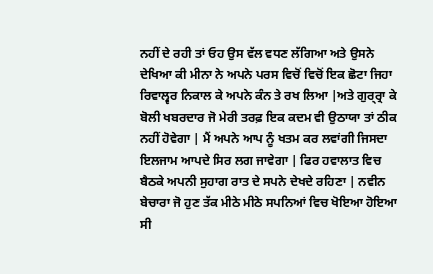ਨਹੀਂ ਦੇ ਰਹੀ ਤਾਂ ਓਹ ਉਸ ਵੱਲ ਵਧਣ ਲੱਗਿਆ ਅਤੇ ਉਸਨੇ ਦੇਖਿਆ ਕੀ ਮੀਨਾ ਨੇ ਅਪਨੇ ਪਰਸ ਵਿਚੋਂ ਵਿਚੋਂ ਇਕ ਛੋਟਾ ਜਿਹਾ ਰਿਵਾਲ੍ਵਰ ਨਿਕਾਲ ਕੇ ਅਪਨੇ ਕੰਨ ਤੇ ਰਖ ਲਿਆ |ਅਤੇ ਗੁਰ੍ਰ੍ਰਾ ਕੇ ਬੋਲੀ ਖਬਰਦਾਰ ਜੋ ਮੇਰੀ ਤਰਫ਼ ਇਕ ਕਦਮ ਵੀ ਉਠਾਯਾ ਤਾਂ ਠੀਕ ਨਹੀਂ ਹੋਵੇਗਾ | ਮੈਂ ਅਪਨੇ ਆਪ ਨੂੰ ਖਤਮ ਕਰ ਲਵਾਂਗੀ ਜਿਸਦਾ ਇਲਜਾਮ ਆਪਦੇ ਸਿਰ ਲਗ ਜਾਵੇਗਾ | ਫਿਰ ਹਵਾਲਾਤ ਵਿਚ ਬੈਠਕੇ ਅਪਨੀ ਸੁਹਾਗ ਰਾਤ ਦੇ ਸਪਨੇ ਦੇਖਦੇ ਰਹਿਣਾ | ਨਵੀਨ ਬੇਚਾਰਾ ਜੋ ਹੁਣ ਤੱਕ ਮੀਠੇ ਮੀਠੇ ਸਪਨਿਆਂ ਵਿਚ ਖੋਇਆ ਹੋਇਆ ਸੀ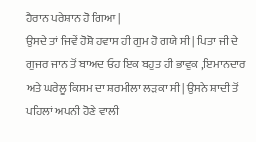ਹੈਰਾਨ ਪਰੇਸ਼ਾਨ ਹੋ ਗਿਆ |
ਉਸਦੇ ਤਾਂ ਜਿਵੇਂ ਹੋਸ਼ੋ ਹਵਾਸ ਹੀ ਗੁਮ ਹੋ ਗਯੇ ਸੀ | ਪਿਤਾ ਜੀ ਦੇ ਗੁਜਰ ਜਾਨ ਤੋਂ ਬਾਅਦ ਓਹ ਇਕ ਬਹੁਤ ਹੀ ਭਾਵੁਕ ,ਇਮਾਨਦਾਰ ਅਤੇ ਘਰੇਲੂ ਕਿਸਮ ਦਾ ਸ਼ਰਮੀਲਾ ਲੜਕਾ ਸੀ| ਉਸਨੇ ਸ਼ਾਦੀ ਤੋਂ ਪਹਿਲਾਂ ਅਪਨੀ ਹੋਣੇ ਵਾਲੀ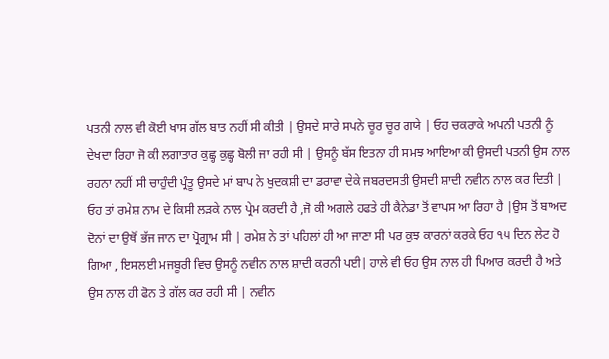ਪਤਨੀ ਨਾਲ ਵੀ ਕੋਈ ਖਾਸ ਗੱਲ ਬਾਤ ਨਹੀਂ ਸੀ ਕੀਤੀ | ਉਸਦੇ ਸਾਰੇ ਸਪਨੇ ਚੂਰ ਚੂਰ ਗਯੇ | ਓਹ ਚਕਰਾਕੇ ਅਪਨੀ ਪਤਨੀ ਨੂੰ ਦੇਖਦਾ ਰਿਹਾ ਜੋ ਕੀ ਲਗਾਤਾਰ ਕੁਛ੍ਹ ਕੁਛ੍ਹ ਬੋਲੀ ਜਾ ਰਹੀ ਸੀ | ਉਸਨੂੰ ਬੱਸ ਇਤਨਾ ਹੀ ਸਮਝ ਆਇਆ ਕੀ ਉਸਦੀ ਪਤਨੀ ਉਸ ਨਾਲ ਰਹਨਾ ਨਹੀਂ ਸੀ ਚਾਹੁੰਦੀ ਪ੍ਰੰਤੂ ਉਸਦੇ ਮਾਂ ਬਾਪ ਨੇ ਖੁਦਕਸ਼ੀ ਦਾ ਡਰਾਵਾ ਦੇਕੇ ਜਬਰਦਸਤੀ ਉਸਦੀ ਸ਼ਾਦੀ ਨਵੀਨ ਨਾਲ ਕਰ ਦਿਤੀ | ਓਹ ਤਾਂ ਰਮੇਸ਼ ਨਾਮ ਦੇ ਕਿਸੀ ਲੜਕੇ ਨਾਲ ਪ੍ਰੇਮ ਕਰਦੀ ਹੈ ,ਜੋ ਕੀ ਅਗਲੇ ਹਫਤੇ ਹੀ ਕੈਨੇਡਾ ਤੋਂ ਵਾਪਸ ਆ ਰਿਹਾ ਹੈ |ਉਸ ਤੋਂ ਬਾਅਦ ਦੋਨਾਂ ਦਾ ਉਥੋਂ ਭੱਜ ਜਾਨ ਦਾ ਪ੍ਰੋਗ੍ਰਾਮ ਸੀ | ਰਮੇਸ਼ ਨੇ ਤਾਂ ਪਹਿਲਾਂ ਹੀ ਆ ਜਾਣਾ ਸੀ ਪਰ ਕੁਝ ਕਾਰਨਾਂ ਕਰਕੇ ਓਹ ੧੫ ਦਿਨ ਲੇਟ ਹੋ ਗਿਆ , ਇਸਲਈ ਮਜਬੂਰੀ ਵਿਚ ਉਸਨੂੰ ਨਵੀਨ ਨਾਲ ਸ਼ਾਦੀ ਕਰਨੀ ਪਈ| ਹਾਲੇ ਵੀ ਓਹ ਉਸ ਨਾਲ ਹੀ ਪਿਆਰ ਕਰਦੀ ਹੈ ਅਤੇ ਉਸ ਨਾਲ ਹੀ ਫੋਨ ਤੇ ਗੱਲ ਕਰ ਰਹੀ ਸੀ | ਨਵੀਨ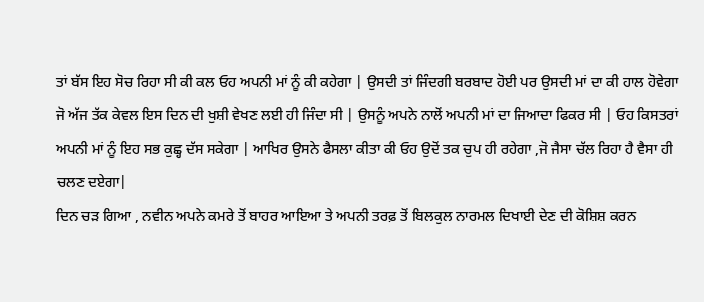ਤਾਂ ਬੱਸ ਇਹ ਸੋਚ ਰਿਹਾ ਸੀ ਕੀ ਕਲ ਓਹ ਅਪਨੀ ਮਾਂ ਨੂੰ ਕੀ ਕਹੇਗਾ | ਉਸਦੀ ਤਾਂ ਜਿੰਦਗੀ ਬਰਬਾਦ ਹੋਈ ਪਰ ਉਸਦੀ ਮਾਂ ਦਾ ਕੀ ਹਾਲ ਹੋਵੇਗਾ ਜੋ ਅੱਜ ਤੱਕ ਕੇਵਲ ਇਸ ਦਿਨ ਦੀ ਖੁਸ਼ੀ ਵੇਖਣ ਲਈ ਹੀ ਜਿੰਦਾ ਸੀ | ਉਸਨੂੰ ਅਪਨੇ ਨਾਲੋਂ ਅਪਨੀ ਮਾਂ ਦਾ ਜਿਆਦਾ ਫਿਕਰ ਸੀ | ਓਹ ਕਿਸਤਰਾਂ ਅਪਨੀ ਮਾਂ ਨੂੰ ਇਹ ਸਭ ਕੁਛ੍ਹ ਦੱਸ ਸਕੇਗਾ | ਆਖਿਰ ਉਸਨੇ ਫੈਸਲਾ ਕੀਤਾ ਕੀ ਓਹ ਉਦੋਂ ਤਕ ਚੁਪ ਹੀ ਰਹੇਗਾ ,ਜੋ ਜੈਸਾ ਚੱਲ ਰਿਹਾ ਹੈ ਵੈਸਾ ਹੀ ਚਲਣ ਦਏਗਾ|
ਦਿਨ ਚੜ ਗਿਆ , ਨਵੀਨ ਅਪਨੇ ਕਮਰੇ ਤੋਂ ਬਾਹਰ ਆਇਆ ਤੇ ਅਪਨੀ ਤਰਫ਼ ਤੋਂ ਬਿਲਕੁਲ ਨਾਰਮਲ ਦਿਖਾਈ ਦੇਣ ਦੀ ਕੋਸ਼ਿਸ਼ ਕਰਨ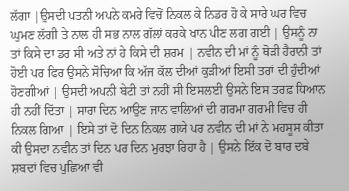ਲੱਗਾ |ਉਸਦੀ ਪਤਨੀ ਅਪਨੇ ਕਮਰੇ ਵਿਚੋਂ ਨਿਕਲ ਕੇ ਨਿਡਰ ਹੋ ਕੇ ਸਾਰੇ ਘਰ ਵਿਚ ਘੁਮਣ ਲੱਗੀ ਤੇ ਨਾਲ ਹੀ ਸਭ ਨਾਲ ਗੱਲਾਂ ਕਰਕੇ ਖਾਨ ਪੀਣ ਲਗ ਗਈ | ਉਸਨੂੰ ਨਾ ਤਾਂ ਕਿਸੇ ਦਾ ਡਰ ਸੀ ਅਤੇ ਨਾਂ ਹੇ ਕਿਸੇ ਦੀ ਸ਼ਰਮ | ਨਵੀਨ ਦੀ ਮਾਂ ਨੂੰ ਥੋੜੀ ਹੈਰਾਨੀ ਤਾਂ ਹੋਈ ਪਰ ਫਿਰ ਉਸਨੇ ਸੋਚਿਆ ਕਿ ਅੱਜ ਕੱਲ ਦੀਆਂ ਕੁੜੀਆਂ ਇਸੀ ਤਰਾਂ ਦੀ ਹੁੰਦੀਆਂ ਹੋਣਗੀਆਂ | ਉਸਦੀ ਅਪਨੀ ਬੇਟੀ ਤਾਂ ਨਹੀਂ ਸੀ ਇਸਲਈ ਉਸਨੇ ਇਸ ਤਰਫ਼ ਧਿਆਨ ਹੀ ਨਹੀਂ ਦਿੱਤਾ | ਸਾਰਾ ਦਿਨ ਆਉਣ ਜਾਨ ਵਾਲਿਆਂ ਦੀ ਗਰਮਾ ਗਰਮੀ ਵਿਚ ਹੀ ਨਿਕਲ ਗਿਆ | ਇਸੇ ਤਾਂ ਦੋ ਦਿਨ ਨਿਕਲ ਗਯੇ ਪਰ ਨਵੀਨ ਦੀ ਮਾਂ ਨੇ ਮਹਸੂਸ ਕੀਤਾ ਕੀ ਉਸਦਾ ਨਵੀਨ ਤਾਂ ਦਿਨ ਪਰ ਦਿਨ ਮੁਰਝਾ ਰਿਹਾ ਹੈ | ਉਸਨੇ ਇੱਕ ਦੋ ਬਾਰ ਦਬੇ ਸ਼ਬਦਾਂ ਵਿਚ ਪੁਛਿਆ ਵੀ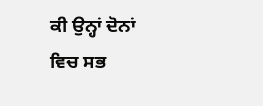ਕੀ ਉਨ੍ਹਾਂ ਦੋਨਾਂ ਵਿਚ ਸਭ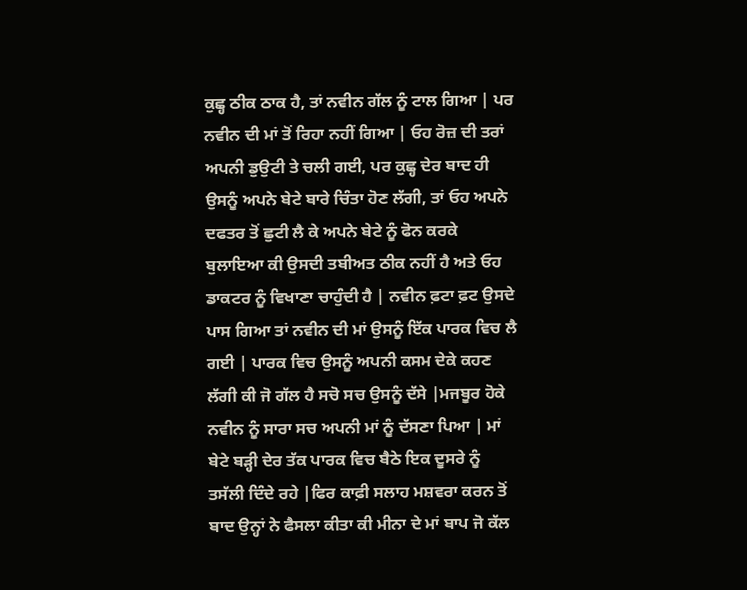ਕੁਛ੍ਹ ਠੀਕ ਠਾਕ ਹੈ, ਤਾਂ ਨਵੀਨ ਗੱਲ ਨੂੰ ਟਾਲ ਗਿਆ | ਪਰ ਨਵੀਨ ਦੀ ਮਾਂ ਤੋਂ ਰਿਹਾ ਨਹੀਂ ਗਿਆ | ਓਹ ਰੋਜ਼ ਦੀ ਤਰਾਂ ਅਪਨੀ ਡੁਉਟੀ ਤੇ ਚਲੀ ਗਈ, ਪਰ ਕੁਛ੍ਹ ਦੇਰ ਬਾਦ ਹੀ ਉਸਨੂੰ ਅਪਨੇ ਬੇਟੇ ਬਾਰੇ ਚਿੰਤਾ ਹੋਣ ਲੱਗੀ, ਤਾਂ ਓਹ ਅਪਨੇ ਦਫਤਰ ਤੋਂ ਛੁਟੀ ਲੈ ਕੇ ਅਪਨੇ ਬੇਟੇ ਨੂੰ ਫੋਨ ਕਰਕੇ ਬੁਲਾਇਆ ਕੀ ਉਸਦੀ ਤਬੀਅਤ ਠੀਕ ਨਹੀਂ ਹੈ ਅਤੇ ਓਹ ਡਾਕਟਰ ਨੂੰ ਵਿਖਾਣਾ ਚਾਹੁੰਦੀ ਹੈ | ਨਵੀਨ ਫ਼ਟਾ ਫ਼ਟ ਉਸਦੇ ਪਾਸ ਗਿਆ ਤਾਂ ਨਵੀਨ ਦੀ ਮਾਂ ਉਸਨੂੰ ਇੱਕ ਪਾਰਕ ਵਿਚ ਲੈ ਗਈ | ਪਾਰਕ ਵਿਚ ਉਸਨੂੰ ਅਪਨੀ ਕਸਮ ਦੇਕੇ ਕਹਣ ਲੱਗੀ ਕੀ ਜੋ ਗੱਲ ਹੈ ਸਚੋ ਸਚ ਉਸਨੂੰ ਦੱਸੇ |ਮਜਬੂਰ ਹੋਕੇ ਨਵੀਨ ਨੂੰ ਸਾਰਾ ਸਚ ਅਪਨੀ ਮਾਂ ਨੂੰ ਦੱਸਣਾ ਪਿਆ | ਮਾਂ ਬੇਟੇ ਬੜ੍ਹੀ ਦੇਰ ਤੱਕ ਪਾਰਕ ਵਿਚ ਬੈਠੇ ਇਕ ਦੂਸਰੇ ਨੂੰ ਤਸੱਲੀ ਦਿੰਦੇ ਰਹੇ |ਫਿਰ ਕਾਫ਼ੀ ਸਲਾਹ ਮਸ਼ਵਰਾ ਕਰਨ ਤੋਂ ਬਾਦ ਉਨ੍ਹਾਂ ਨੇ ਫੈਸਲਾ ਕੀਤਾ ਕੀ ਮੀਨਾ ਦੇ ਮਾਂ ਬਾਪ ਜੋ ਕੱਲ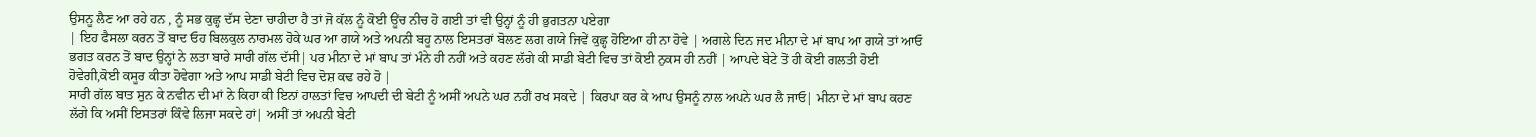ਉਸਨੂ ਲੈਣ ਆ ਰਹੇ ਹਨ , ਨੂੰ ਸਭ ਕੁਛ੍ਹ ਦੱਸ ਦੇਣਾ ਚਾਹੀਦਾ ਹੈ ਤਾਂ ਜੋ ਕੱਲ ਨੂੰ ਕੋਈ ਊਂਚ ਨੀਚ ਹੋ ਗਈ ਤਾਂ ਵੀ ਉਨ੍ਹਾਂ ਨੂੰ ਹੀ ਭੁਗਤਨਾ ਪਏਗਾ
| ਇਹ ਫੈਸਲਾ ਕਰਨ ਤੋਂ ਬਾਦ ਓਹ ਬਿਲਕੁਲ ਨਾਰਮਲ ਹੋਕੇ ਘਰ ਆ ਗਯੇ ਅਤੇ ਅਪਨੀ ਬਹੂ ਨਾਲ ਇਸਤਰਾਂ ਬੋਲਣ ਲਗ ਗਯੇ ਜਿਵੇਂ ਕੁਛ੍ਹ ਹੋਇਆ ਹੀ ਨਾ ਹੋਵੇ | ਅਗਲੇ ਦਿਨ ਜਦ ਮੀਨਾ ਦੇ ਮਾਂ ਬਾਪ ਆ ਗਯੇ ਤਾਂ ਆਓ ਭਗਤ ਕਰਨ ਤੋਂ ਬਾਦ ਉਨ੍ਹਾਂ ਨੇ ਲਤਾ ਬਾਰੇ ਸਾਰੀ ਗੱਲ ਦੱਸੀ| ਪਰ ਮੀਨਾ ਦੇ ਮਾਂ ਬਾਪ ਤਾਂ ਮੰਨੇ ਹੀ ਨਹੀਂ ਅਤੇ ਕਹਣ ਲੱਗੇ ਕੀ ਸਾਡੀ ਬੇਟੀ ਵਿਚ ਤਾਂ ਕੋਈ ਨੁਕਸ ਹੀ ਨਹੀਂ | ਆਪਦੇ ਬੇਟੇ ਤੋਂ ਹੀ ਕੋਈ ਗਲਤੀ ਹੋਈ ਹੋਵੇਗੀ,ਕੋਈ ਕਸੂਰ ਕੀਤਾ ਹੋਵੇਗਾ ਅਤੇ ਆਪ ਸਾਡੀ ਬੇਟੀ ਵਿਚ ਦੋਸ਼ ਕਢ ਰਹੇ ਹੋ |
ਸਾਰੀ ਗੱਲ ਬਾਤ ਸੁਨ ਕੇ ਨਵੀਨ ਦੀ ਮਾਂ ਨੇ ਕਿਹਾ ਕੀ ਇਨਾਂ ਹਾਲਤਾਂ ਵਿਚ ਆਪਦੀ ਦੀ ਬੇਟੀ ਨੂੰ ਅਸੀਂ ਅਪਨੇ ਘਰ ਨਹੀਂ ਰਖ ਸਕਦੇ | ਕਿਰਪਾ ਕਰ ਕੇ ਆਪ ਉਸਨੂੰ ਨਾਲ ਅਪਨੇ ਘਰ ਲੈ ਜਾਓ| ਮੀਨਾ ਦੇ ਮਾਂ ਬਾਪ ਕਹਣ ਲੱਗੇ ਕਿ ਅਸੀਂ ਇਸਤਰਾਂ ਕਿੰਵੇ ਲਿਜਾ ਸਕਦੇ ਹਾਂ| ਅਸੀਂ ਤਾਂ ਅਪਨੀ ਬੇਟੀ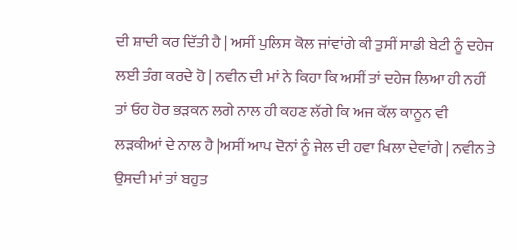ਦੀ ਸ਼ਾਦੀ ਕਰ ਦਿੱਤੀ ਹੈ | ਅਸੀਂ ਪੁਲਿਸ ਕੋਲ ਜਾਂਵਾਂਗੇ ਕੀ ਤੁਸੀਂ ਸਾਡੀ ਬੇਟੀ ਨੂੰ ਦਹੇਜ ਲਈ ਤੰਗ ਕਰਦੇ ਹੋ | ਨਵੀਨ ਦੀ ਮਾਂ ਨੇ ਕਿਹਾ ਕਿ ਅਸੀਂ ਤਾਂ ਦਹੇਜ ਲਿਆ ਹੀ ਨਹੀਂ ਤਾਂ ਓਹ ਹੋਰ ਭੜਕਨ ਲਗੇ ਨਾਲ ਹੀ ਕਹਣ ਲੱਗੇ ਕਿ ਅਜ ਕੱਲ ਕਾਨੂਨ ਵੀ ਲੜਕੀਆਂ ਦੇ ਨਾਲ ਹੈ |ਅਸੀਂ ਆਪ ਦੋਨਾਂ ਨੂੰ ਜੇਲ ਦੀ ਹਵਾ ਖਿਲਾ ਦੇਵਾਂਗੇ | ਨਵੀਨ ਤੇ ਉਸਦੀ ਮਾਂ ਤਾਂ ਬਹੁਤ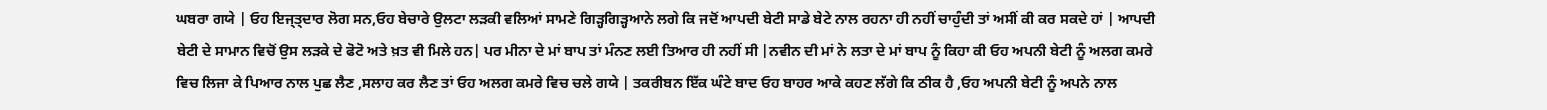ਘਬਰਾ ਗਯੇ | ਓਹ ਇਜ੍ਤ੍ਦਾਰ ਲੋਗ ਸਨ,ਓਹ ਬੇਚਾਰੇ ਉਲਟਾ ਲੜਕੀ ਵਲਿਆਂ ਸਾਮਣੇ ਗਿੜ੍ਹਗਿੜ੍ਹਆਨੇ ਲਗੇ ਕਿ ਜਦੋਂ ਆਪਦੀ ਬੇਟੀ ਸਾਡੇ ਬੇਟੇ ਨਾਲ ਰਹਨਾ ਹੀ ਨਹੀਂ ਚਾਹੁੰਦੀ ਤਾਂ ਅਸੀਂ ਕੀ ਕਰ ਸਕਦੇ ਹਾਂ | ਆਪਦੀ ਬੇਟੀ ਦੇ ਸਾਮਾਨ ਵਿਚੋਂ ਉਸ ਲੜਕੇ ਦੇ ਫੋਟੋ ਅਤੇ ਖ਼ਤ ਵੀ ਮਿਲੇ ਹਨ| ਪਰ ਮੀਨਾ ਦੇ ਮਾਂ ਬਾਪ ਤਾਂ ਮੰਨਣ ਲਈ ਤਿਆਰ ਹੀ ਨਹੀਂ ਸੀ |ਨਵੀਨ ਦੀ ਮਾਂ ਨੇ ਲਤਾ ਦੇ ਮਾਂ ਬਾਪ ਨੂੰ ਕਿਹਾ ਕੀ ਓਹ ਅਪਨੀ ਬੇਟੀ ਨੂੰ ਅਲਗ ਕਮਰੇ ਵਿਚ ਲਿਜਾ ਕੇ ਪਿਆਰ ਨਾਲ ਪੁਛ ਲੈਣ ,ਸਲਾਹ ਕਰ ਲੈਣ ਤਾਂ ਓਹ ਅਲਗ ਕਮਰੇ ਵਿਚ ਚਲੇ ਗਯੇ | ਤਕਰੀਬਨ ਇੱਕ ਘੰਟੇ ਬਾਦ ਓਹ ਬਾਹਰ ਆਕੇ ਕਹਣ ਲੱਗੇ ਕਿ ਠੀਕ ਹੈ ,ਓਹ ਅਪਨੀ ਬੇਟੀ ਨੂੰ ਅਪਨੇ ਨਾਲ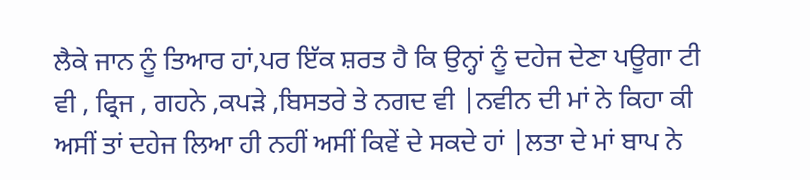ਲੈਕੇ ਜਾਨ ਨੂੰ ਤਿਆਰ ਹਾਂ,ਪਰ ਇੱਕ ਸ਼ਰਤ ਹੈ ਕਿ ਉਨ੍ਹਾਂ ਨੂੰ ਦਹੇਜ ਦੇਣਾ ਪਊਗਾ ਟੀ ਵੀ , ਫ੍ਰਿਜ , ਗਹਨੇ ,ਕਪੜੇ ,ਬਿਸਤਰੇ ਤੇ ਨਗਦ ਵੀ |ਨਵੀਨ ਦੀ ਮਾਂ ਨੇ ਕਿਹਾ ਕੀ ਅਸੀਂ ਤਾਂ ਦਹੇਜ ਲਿਆ ਹੀ ਨਹੀਂ ਅਸੀਂ ਕਿਵੇਂ ਦੇ ਸਕਦੇ ਹਾਂ |ਲਤਾ ਦੇ ਮਾਂ ਬਾਪ ਨੇ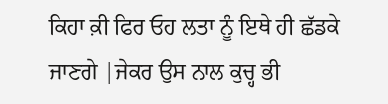ਕਿਹਾ ਕ਼ੀ ਫਿਰ ਓਹ ਲਤਾ ਨੂੰ ਇਥੇ ਹੀ ਛੱਡਕੇ ਜਾਣਗੇ |ਜੇਕਰ ਉਸ ਨਾਲ ਕੁਚ੍ਹ ਭੀ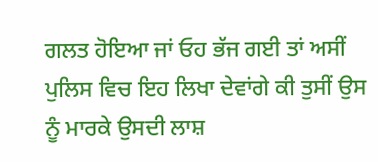ਗਲਤ ਹੋਇਆ ਜਾਂ ਓਹ ਭੱਜ ਗਈ ਤਾਂ ਅਸੀਂ ਪੁਲਿਸ ਵਿਚ ਇਹ ਲਿਖਾ ਦੇਵਾਂਗੇ ਕੀ ਤੁਸੀਂ ਉਸ ਨੂੰ ਮਾਰਕੇ ਉਸਦੀ ਲਾਸ਼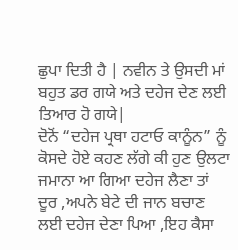ਛੁਪਾ ਦਿਤੀ ਹੈ | ਨਵੀਨ ਤੇ ਉਸਦੀ ਮਾਂ ਬਹੁਤ ਡਰ ਗਯੇ ਅਤੇ ਦਹੇਜ ਦੇਣ ਲਈ ਤਿਆਰ ਹੋ ਗਯੇ|
ਦੋਨੋਂ “ਦਹੇਜ ਪ੍ਰਥਾ ਹਟਾਓ ਕਾਨੂੰਨ” ਨੂੰ ਕੋਸਦੇ ਹੋਏ ਕਹਣ ਲੱਗੇ ਕੀ ਹੁਣ ਉਲਟਾ ਜਮਾਨਾ ਆ ਗਿਆ ਦਹੇਜ ਲੈਣਾ ਤਾਂ ਦੂਰ ,ਅਪਨੇ ਬੇਟੇ ਦੀ ਜਾਨ ਬਚਾਣ ਲਈ ਦਹੇਜ ਦੇਣਾ ਪਿਆ ,ਇਹ ਕੈਸਾ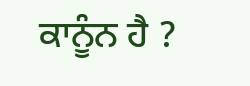ਕਾਨੂੰਨ ਹੈ ?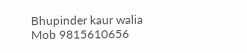Bhupinder kaur walia
Mob 9815610656